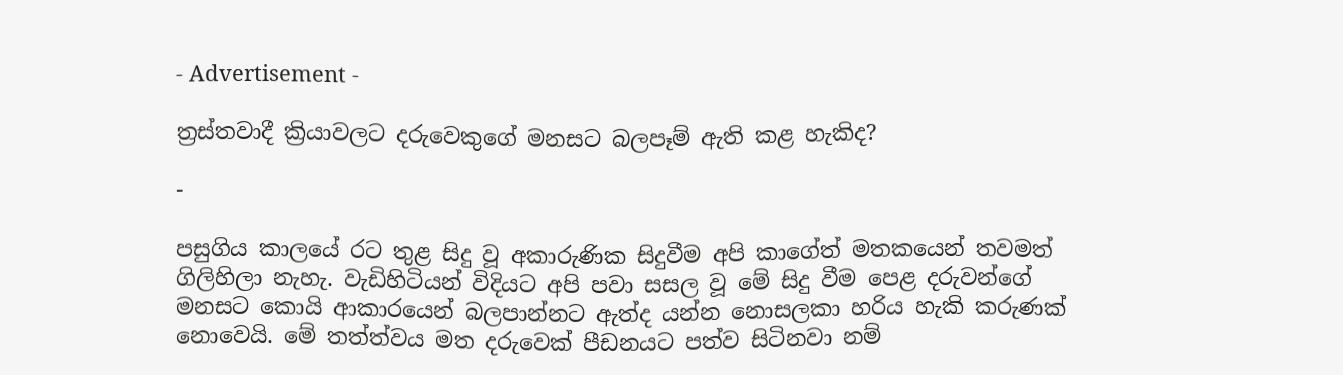- Advertisement -

ත්‍රස්තවාදී ක්‍රියාවලට දරුවෙකුගේ මනසට බලපෑම් ඇති කළ හැකිද?

-

පසුගිය කාලයේ රට තුළ සිදු වූ අකාරුණික සිදුවීම අපි කාගේත් මතකයෙන් තවමත් ගිලිහිලා නැහැ. වැඩිහිටියන් විදියට අපි පවා සසල වූ මේ සිදු වීම පෙළ දරුවන්ගේ මනසට කොයි ආකාරයෙන් බලපාන්නට ඇත්ද යන්න නොසලකා හරිය හැකි කරුණක් නොවෙයි. මේ තත්ත්වය මත දරුවෙක් පීඩනයට පත්ව සිටිනවා නම්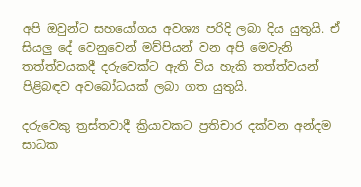අපි ඔවුන්ට සහයෝගය අවශ්‍ය පරිදි ලබා දිය යුතුයි. ඒ සියලු දේ වෙනුවෙන් මව්පියන් වන අපි මෙවැනි තත්ත්වයකදී දරුවෙක්ට ඇති විය හැකි තත්ත්වයන් පිළිබඳව අවබෝධයක් ලබා ගත යුතුයි.

දරුවෙකු ත්‍රස්තවාදී ක්‍රියාවකට ප්‍රතිචාර දක්වන අන්දම සාධක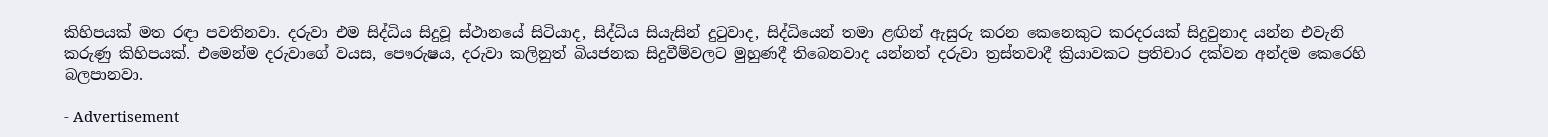කිහිපයක් මත රඳා පවතිනවා. දරුවා එම සිද්ධිය සිදුවූ ස්ථානයේ සිටියාද, සිද්ධිය සියැසින් දු‍ටුවාද, සිද්ධියෙන් තමා ළඟින් ඇසුරු කරන කෙනෙකුට කරදරයක් සිදුවුනාද යන්න එවැනි කරුණු කිහිපයක්. එමෙන්ම දරුවාගේ වයස, පෞරුෂය, දරුවා කලිනුත් බියජනක සිදුවීම්වලට මුහුණදී තිබෙනවාද යන්නත් දරුවා ත්‍රස්තවාදී ක්‍රියාවකට ප්‍රතිචාර දක්වන අන්දම කෙරෙහි බලපානවා.

- Advertisement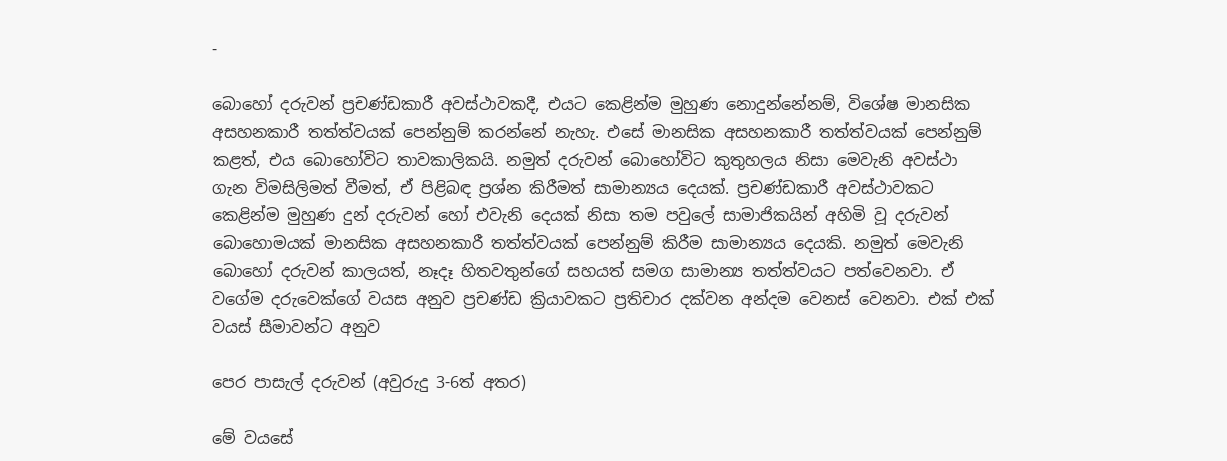-

බොහෝ දරුවන් ප්‍රචණ්ඩකාරී අවස්ථාවකදී, එයට කෙළින්ම මුහුණ නොදුන්නේනම්, විශේෂ මානසික අසහනකාරී තත්ත්වයක් පෙන්නුම් කරන්නේ නැහැ. එසේ මානසික අසහනකාරී තත්ත්වයක් පෙන්නුම් කළත්, එය බොහෝවිට තාවකාලිකයි. නමුත් දරුවන් බොහෝවිට කුතුහලය නිසා මෙවැනි අවස්ථා ගැන විමසිලිමත් වීමත්, ඒ පිළිබඳ ප්‍රශ්න කිරීමත් සාමාන්‍යය දෙයක්. ප්‍රචණ්ඩකාරී අවස්ථාවකට කෙළින්ම මුහුණ දුන් දරුවන් හෝ එවැනි දෙයක් නිසා තම පවුලේ සාමාජිකයින් අහිමි වූ දරුවන් බොහොමයක් මානසික අසහනකාරී තත්ත්වයක් පෙන්නුම් කිරීම සාමාන්‍යය දෙයකි. නමුත් මෙවැනි බොහෝ දරුවන් කාලයත්, නෑදෑ හිතවතුන්ගේ සහයත් සමග සාමාන්‍ය තත්ත්වයට පත්වෙනවා. ඒ වගේම දරුවෙක්ගේ වයස අනුව ප්‍රචණ්ඩ ක්‍රියාවකට ප්‍රතිචාර දක්වන අන්දම වෙනස් වෙනවා. එක් එක් වයස් සීමාවන්ට අනුව

පෙර පාසැල් දරුවන් (අවුරුදු 3-6ත් අතර)

මේ වයසේ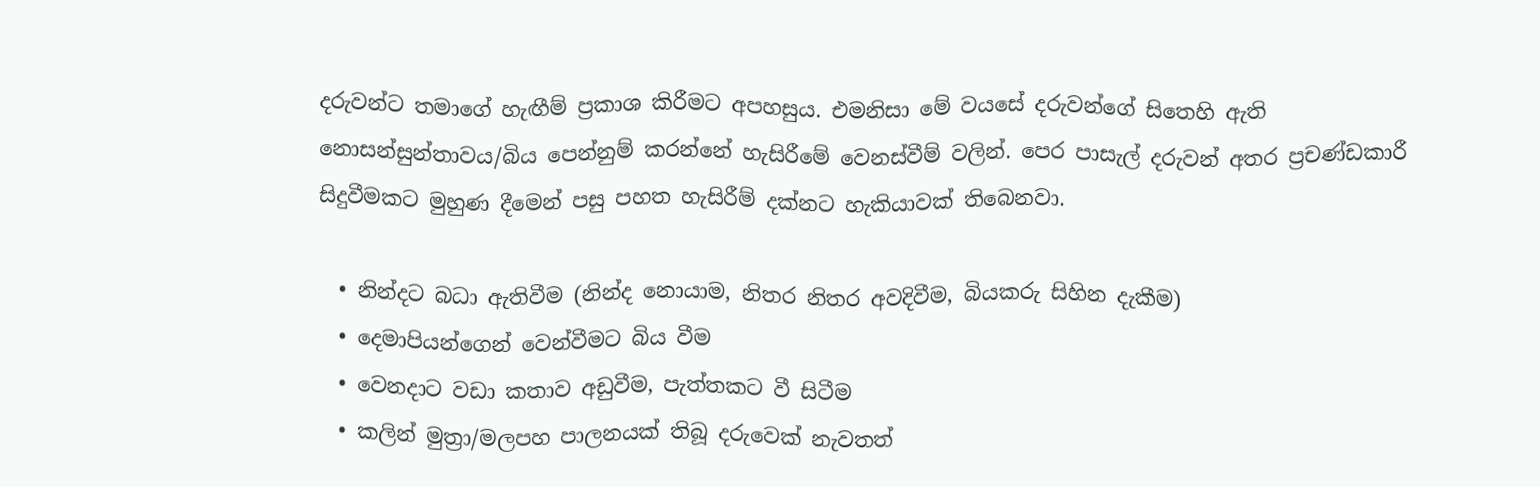දරුවන්ට තමාගේ හැඟීම් ප්‍රකාශ කිරීමට අපහසුය. එමනිසා මේ වයසේ දරුවන්ගේ සිතෙහි ඇති නොසන්සුන්තාවය/බිය පෙන්නුම් කරන්නේ හැසිරීමේ වෙනස්වීම් වලින්. පෙර පාසැල් දරුවන් අතර ප්‍රචණ්ඩකාරී සිදුවීමකට මුහුණ දීමෙන් පසු පහත හැසිරීම් දක්නට හැකියාවක් තිබෙනවා.

  • නින්දට බධා ඇතිවීම (නින්ද නොයාම, නිතර නිතර අවදිවීම, බියකරු සිහින දැකීම)
  • දෙමාපියන්ගෙන් වෙන්වීමට බිය වීම
  • වෙනදාට වඩා කතාව අඩුවීම, පැත්තකට වී සිටීම
  • කලින් මුත්‍රා/මලපහ පාලනයක් තිබූ දරුවෙක් නැවතත්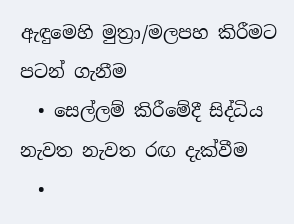ඇඳුමෙහි මුත්‍රා/මලපහ කිරීමට පටන් ගැනීම
  • සෙල්ලම් කිරීමේදී සිද්ධිය නැවත නැවත රඟ දැක්වීම
  •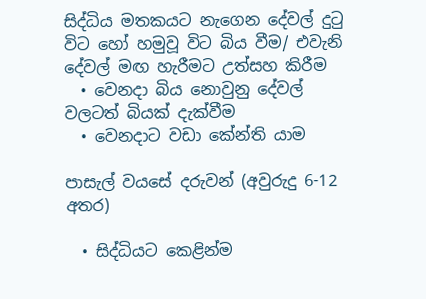සිද්ධිය මතකයට නැගෙන දේවල් දු‍ටු විට හෝ හමුවූ විට බිය වීම/ එවැනි දේවල් මඟ හැරීමට උත්සහ කිරීම
  • වෙනදා බිය නොවුනු දේවල් වලටත් බියක් දැක්වීම
  • වෙනදාට වඩා කේන්ති යාම

පාසැල් වයසේ දරුවන් (අවුරුදු 6-12 අතර)

  • සිද්ධියට කෙළින්ම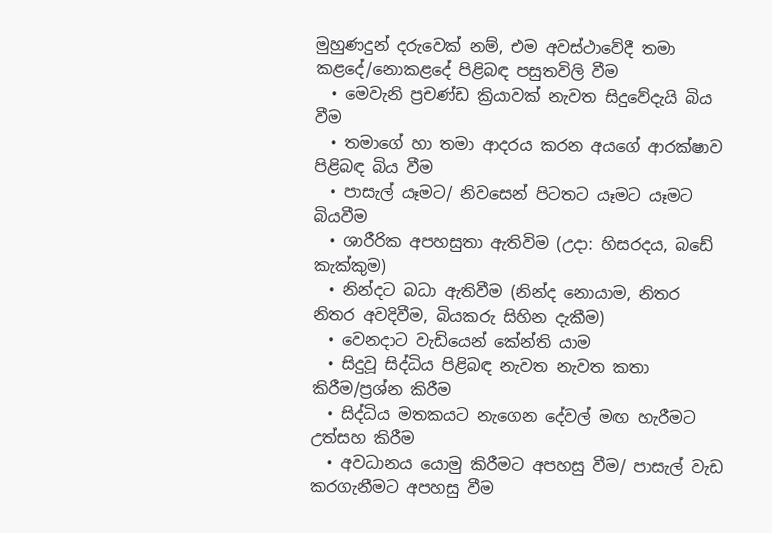මුහුණදුන් දරුවෙක් නම්, එම අවස්ථාවේදී තමා කළදේ/නොකළදේ පිළිබඳ පසුතවිලි වීම
  • මෙවැනි ප්‍රචණ්ඩ ක්‍රියාවක් නැවත සිදුවේදැයි බිය වීම
  • තමාගේ හා තමා ආදරය කරන අයගේ ආරක්ෂාව පිළිබඳ බිය වීම
  • පාසැල් යෑමට/ නිවසෙන් පිටතට යෑමට යෑමට බියවීම
  • ශාරීරික අපහසුතා ඇතිවිම (උදා: හිසරදය, බඩේ කැක්කුම)
  • නින්දට බධා ඇතිවීම (නින්ද නොයාම, නිතර නිතර අවදිවීම, බියකරු සිහින දැකීම)
  • වෙනදාට වැඩියෙන් කේන්ති යාම
  • සිදුවූ සිද්ධිය පිළිබඳ නැවත නැවත කතා කිරීම/ප්‍රශ්න කිරීම
  • සිද්ධිය මතකයට නැගෙන දේවල් මඟ හැරීමට උත්සහ කිරීම
  • අවධානය යොමු කිරීමට අපහසු වීම/ පාසැල් වැඩ කරගැනීමට අපහසු වීම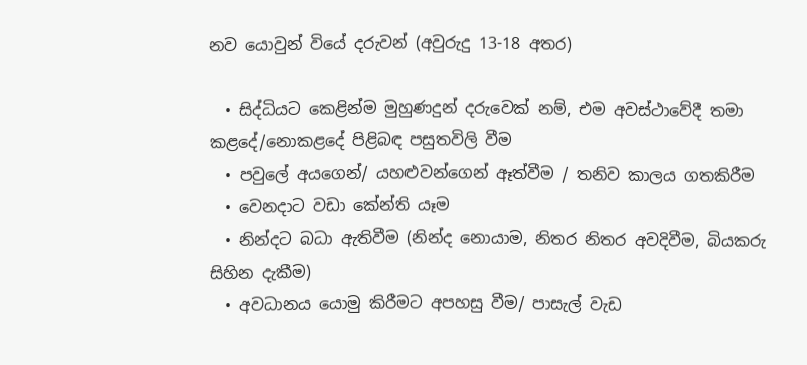නව යොවුන් වියේ දරුවන් (අවුරුදු 13-18 අතර)

  • සිද්ධියට කෙළින්ම මුහුණදුන් දරුවෙක් නම්, එම අවස්ථාවේදී තමා කළදේ/නොකළදේ පිළිබඳ පසුතවිලි වීම
  • පවුලේ අයගෙන්/ යහළුවන්ගෙන් ඈත්වීම / තනිව කාලය ගතකිරීම
  • වෙනදාට වඩා කේන්ති යෑම
  • නින්දට බධා ඇතිවීම (නින්ද නොයාම, නිතර නිතර අවදිවීම, බියකරු සිහින දැකීම)
  • අවධානය යොමු කිරීමට අපහසු වීම/ පාසැල් වැඩ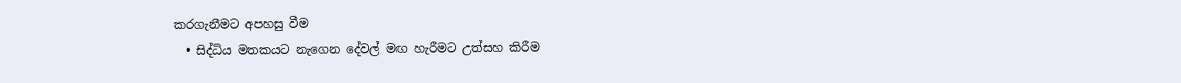කරගැනීමට අපහසු වීම
  • සිද්ධිය මතකයට නැගෙන දේවල් මඟ හැරීමට උත්සහ කිරීම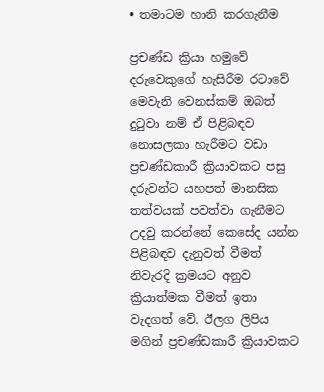• තමාටම හානි කරගැනීම

ප්‍රචණ්ඩ ක්‍රියා හමුවේ දරුවෙකුගේ හැසිරීම රටාවේ මෙවැනි වෙනස්කම් ඔබත් දුටුවා නම් ඒ පිළිබඳව නොසලකා හැරීමට වඩා ප්‍රචණ්ඩකාරී ක්‍රියාවකට පසු දරුවන්ට යහපත් මානසික තත්වයක් පවත්වා ගැනීමට උදවු කරන්නේ කෙසේද යන්න පිළිබඳව දැනුවත් වීමත් නිවැරදි ක්‍රමයට අනුව ක්‍රියාත්මක වීමත් ඉතා වැදගත් වේ. ඊලග ලිපිය මගින් ප්‍රචණ්ඩකාරී ක්‍රියාවකට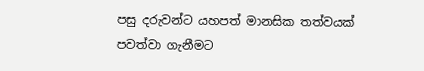පසු දරුවන්ට යහපත් මානසික තත්වයක් පවත්වා ගැනීමට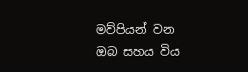මව්පියන් වන ඔබ සහය විය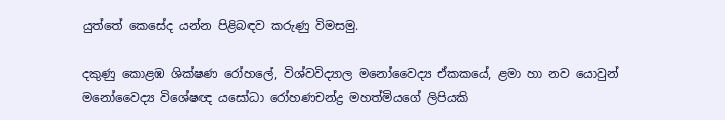යුත්තේ කෙසේද යන්න පිළිබඳව කරුණු විමසමු.

දකුණු කොළඹ ශික්ෂණ රෝහලේ, විශ්වවිද්‍යාල මනෝවෛද්‍ය ඒකකයේ, ළමා හා නව යොවුන් මනෝවෛද්‍ය විශේෂඥ යසෝධා රෝහණචන්ද්‍ර මහත්මියගේ ලිපියකි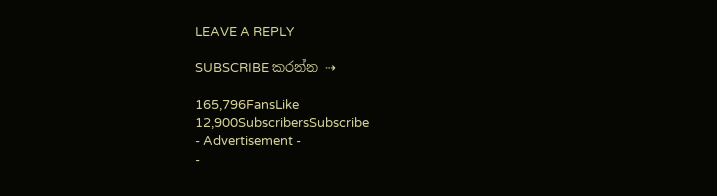LEAVE A REPLY

SUBSCRIBE කරන්න ⇢

165,796FansLike
12,900SubscribersSubscribe
- Advertisement -
-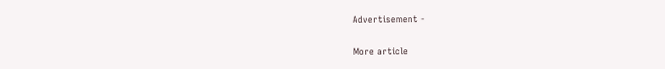Advertisement -

More article